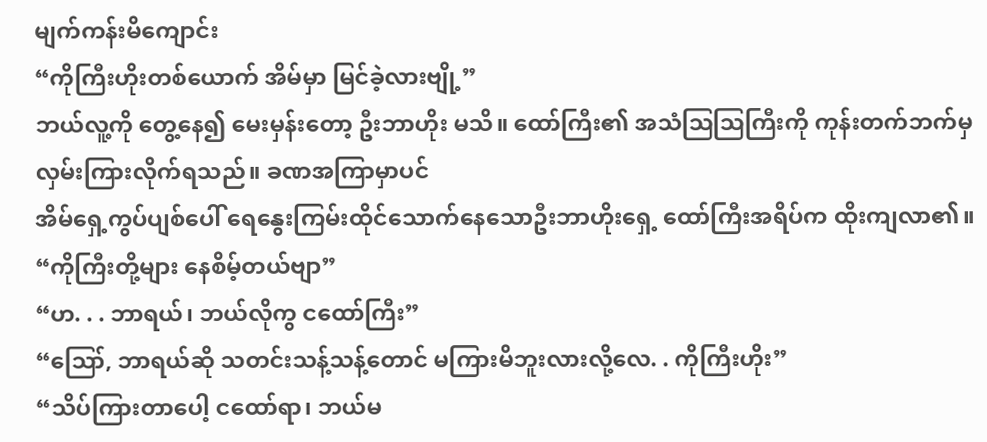မျက်ကန်းမိကျောင်း
“ကိုကြီးဟိုးတစ်ယောက် အိမ်မှာ မြင်ခဲ့လားဗျို့”
ဘယ်လူ့ကို တွေ့နေ၍ မေးမှန်းတော့ ဦးဘာဟိုး မသိ။ ထော်ကြီး၏ အသံဩဩကြီးကို ကုန်းတက်ဘက်မှ လှမ်းကြားလိုက်ရသည်။ ခဏအကြာမှာပင်
အိမ်ရှေ့ကွပ်ပျစ်ပေါ် ရေနွေးကြမ်းထိုင်သောက်နေသောဦးဘာဟိုးရှေ့ ထော်ကြီးအရိပ်က ထိုးကျလာ၏။
“ကိုကြီးတို့များ နေစိမ့်တယ်ဗျာ”
“ဟ. . . ဘာရယ်၊ ဘယ်လိုကွ ငထော်ကြီး”
“ဪ, ဘာရယ်ဆို သတင်းသန့်သန့်တောင် မကြားမိဘူးလားလို့လေ. . ကိုကြီးဟိုး”
“သိပ်ကြားတာပေါ့ ငထော်ရာ၊ ဘယ်မ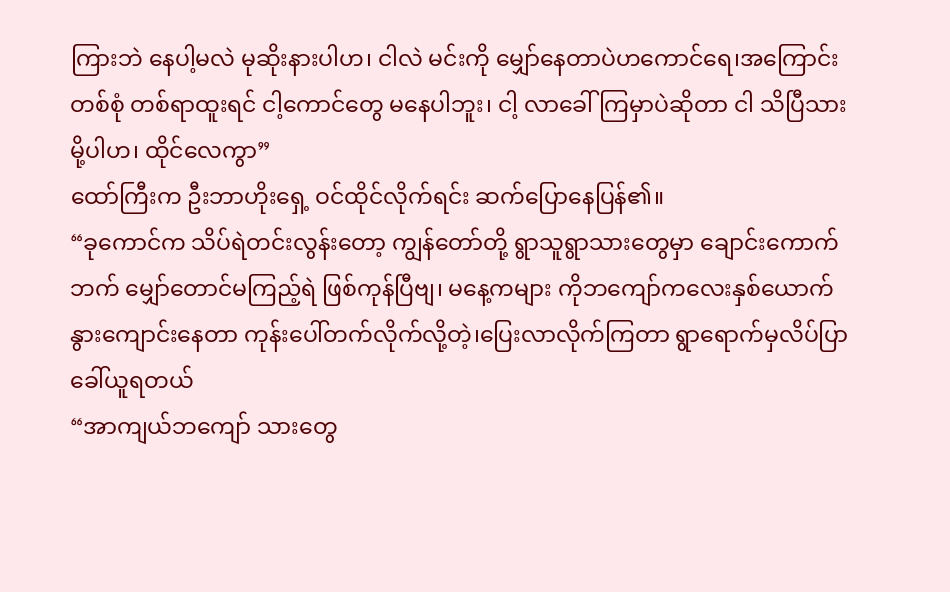ကြားဘဲ နေပါ့မလဲ မုဆိုးနားပါဟ၊ ငါလဲ မင်းကို မျှော်နေတာပဲဟကောင်ရေ၊အကြောင်းတစ်စုံ တစ်ရာထူးရင် ငါ့ကောင်တွေ မနေပါဘူး၊ ငါ့ လာခေါ်ကြမှာပဲဆိုတာ ငါ သိပြီသားမို့ပါဟ၊ ထိုင်လေကွာ”
ထော်ကြီးက ဦးဘာဟိုးရှေ့ ဝင်ထိုင်လိုက်ရင်း ဆက်ပြောနေပြန်၏။
“ခုကောင်က သိပ်ရဲတင်းလွန်းတော့ ကျွန်တော်တို့ ရွာသူရွာသားတွေမှာ ချောင်းကောက်ဘက် မျှော်တောင်မကြည့်ရဲ ဖြစ်ကုန်ပြီဗျ၊ မနေ့ကများ ကိုဘကျော်ကလေးနှစ်ယောက် နွားကျောင်းနေတာ ကုန်းပေါ်တက်လိုက်လို့တဲ့၊ပြေးလာလိုက်ကြတာ ရွာရောက်မှလိပ်ပြာခေါ်ယူရတယ်
“အာကျယ်ဘကျော် သားတွေ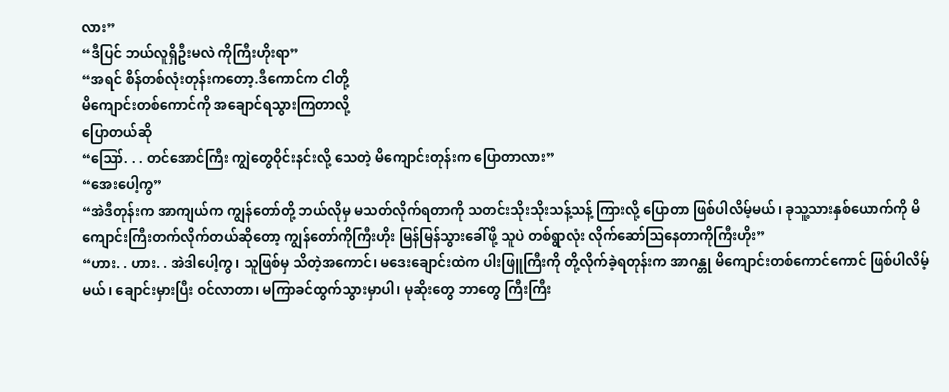လား”
“ဒီပြင် ဘယ်လူရှိဦးမလဲ ကိုကြီးဟိုးရာ”
“အရင် စိန်တစ်လုံးတုန်းကတော့.ဒီကောင်က ငါတို့
မိကျောင်းတစ်ကောင်ကို အချောင်ရသွားကြတာလို့
ပြောတယ်ဆို
“ဪ. . . တင်အောင်ကြီး ကျွဲတွေဝိုင်းနင်းလို့ သေတဲ့ မိကျောင်းတုန်းက ပြောတာလား”
“အေးပေါ့ကွ”
“အဲဒီတုန်းက အာကျယ်က ကျွန်တော်တို့ ဘယ်လိုမှ မသတ်လိုက်ရတာကို သတင်းသိုးသိုးသန့်သန့် ကြားလို့ ပြောတာ ဖြစ်ပါလိမ့်မယ်၊ ခုသူ့သားနှစ်ယောက်ကို မိကျောင်းကြီးတက်လိုက်တယ်ဆိုတော့ ကျွန်တော်ကိုကြီးဟိုး မြန်မြန်သွားခေါ်ဖို့ သူပဲ တစ်ရွာလုံး လိုက်ဆော်ဩနေတာကိုကြီးဟိုး”
“ဟား. . ဟား. . အဲဒါပေါ့ကွ၊ သူဖြစ်မှ သိတဲ့အကောင်၊ မဒေးချောင်းထဲက ပါးဖြူကြီးကို တို့လိုက်ခဲ့ရတုန်းက အာဂန္တု မိကျောင်းတစ်ကောင်ကောင် ဖြစ်ပါလိမ့်မယ်၊ ချောင်းမှားပြီး ဝင်လာတာ၊ မကြာခင်ထွက်သွားမှာပါ၊ မုဆိုးတွေ ဘာတွေ ကြီးကြီး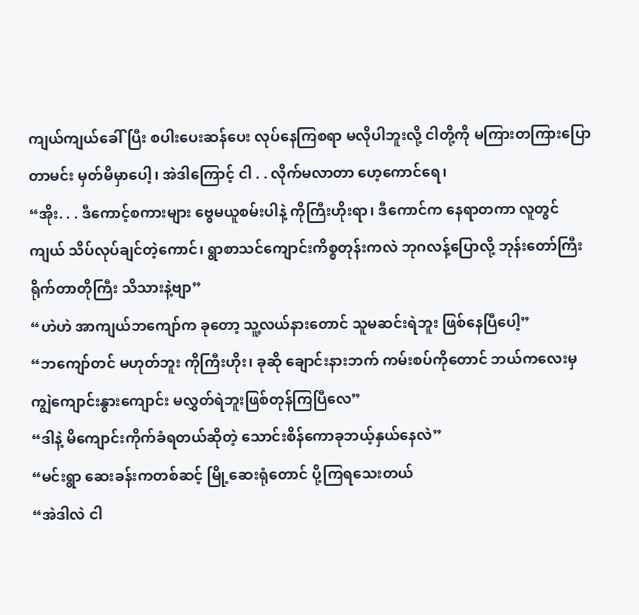ကျယ်ကျယ်ခေါ်ပြီး စပါးပေးဆန်ပေး လုပ်နေကြစရာ မလိုပါဘူးလို့ ငါတို့ကို မကြားတကြားပြောတာမင်း မှတ်မိမှာပေါ့၊ အဲဒါကြောင့် ငါ . . လိုက်မလာတာ ဟေ့ကောင်ရေ၊
“အိုး. . . ဒီကောင့်စကားများ ဗွေမယူစမ်းပါနဲ့ ကိုကြီးဟိုးရာ၊ ဒီကောင်က နေရာတကာ လူတွင်ကျယ် သိပ်လုပ်ချင်တဲ့ကောင်၊ ရွာစာသင်ကျောင်းကိစ္စတုန်းကလဲ ဘုဂလန့်ပြောလို့ ဘုန်းတော်ကြီး ရိုက်တာတိုကြီး သိသားနဲ့ဗျာ”
“ဟဲဟဲ အာကျယ်ဘကျော်က ခုတော့ သူ့လယ်နားတောင် သူမဆင်းရဲဘူး ဖြစ်နေပြီပေါ့”
“ဘကျော်တင် မဟုတ်ဘူး ကိုကြီးဟိုး၊ ခုဆို ချောင်းနားဘက် ကမ်းစပ်ကိုတောင် ဘယ်ကလေးမှ ကျွဲကျောင်းနွားကျောင်း မလွှတ်ရဲဘူးဖြစ်တုန်ကြပြီလေ”
“ဒါနဲ့ မိကျောင်းကိုက်ခံရတယ်ဆိုတဲ့ သောင်းစိန်ကောခုဘယ့်နှယ်နေလဲ”
“မင်းရွာ ဆေးခန်းကတစ်ဆင့် မြို့ဆေးရုံတောင် ပို့ကြရသေးတယ်
“အဲဒါလဲ ငါ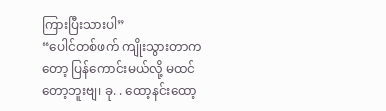ကြားပြီးသားပါ”
“ပေါင်တစ်ဖက် ကျိုးသွားတာကတော့ ပြန်ကောင်းမယ်လို့ မထင်တော့ဘူးဗျ၊ ခု. . ထော့နင်းထော့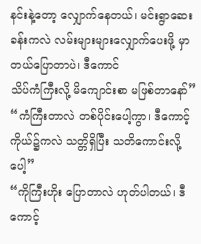နင်းနဲ့တော့ လျှောက်နေတယ်၊ မင်းရွာဆေးခန်းကလဲ လမ်းများများလျှောက်ပေးဖို့ မှာတယ်ပြောတာပဲ၊ ဒီကောင်
သိပ်ကံကြီးလို့ မိကျောင်းစာ မဖြစ်တာနော်”
“ကံကြီးတာလဲ တစ်ပိုင်းပေါ့ကွာ၊ ဒီကောင့်ကိုယ်၌ကလဲ သတ္တိရှိပြီး သတိကောင်းလို့ပေါ့”
“ကိုကြီးဟိုး ပြောတာလဲ ဟုတ်ပါတယ်၊ ဒီကောင့်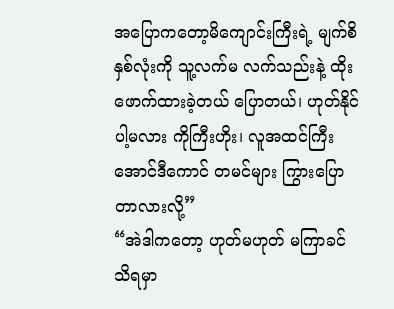အပြောကတော့မိကျောင်းကြီးရဲ့ မျက်စိနှစ်လုံးကို သူ့လက်မ လက်သည်းနဲ့ ထိုးဖောက်ထားခဲ့တယ် ပြောတယ်၊ ဟုတ်နိုင်ပါ့မလား ကိုကြီးဟိုး၊ လူအထင်ကြီးအောင်ဒီကောင် တမင်များ ကြွားပြောတာလားလို့”
“အဲဒါကတော့ ဟုတ်မဟုတ် မကြာခင် သိရမှာ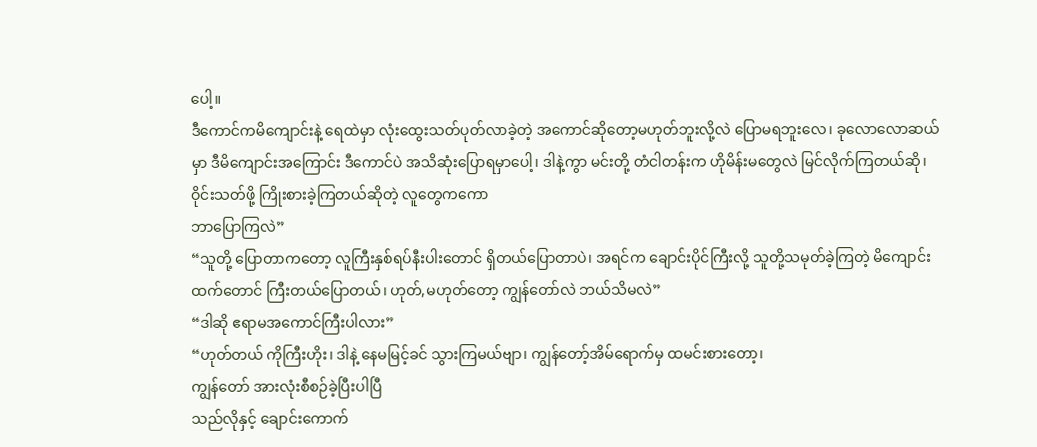ပေါ့။
ဒီကောင်ကမိကျောင်းနဲ့ ရေထဲမှာ လုံးထွေးသတ်ပုတ်လာခဲ့တဲ့ အကောင်ဆိုတော့မဟုတ်ဘူးလို့လဲ ပြောမရဘူးလေ၊ ခုလောလောဆယ်မှာ ဒီမိကျောင်းအကြောင်း ဒီကောင်ပဲ အသိဆုံးပြောရမှာပေါ့၊ ဒါနဲ့ကွာ မင်းတို့ တံငါတန်းက ဟိုမိန်းမတွေလဲ မြင်လိုက်ကြတယ်ဆို၊ ဝိုင်းသတ်ဖို့ ကြိုးစားခဲ့ကြတယ်ဆိုတဲ့ လူတွေကကော
ဘာပြောကြလဲ”
“သူတို့ ပြောတာကတော့ လူကြီးနှစ်ရပ်နီးပါးတောင် ရှိတယ်ပြောတာပဲ၊ အရင်က ချောင်းပိုင်ကြီးလို့ သူတို့သမုတ်ခဲ့ကြတဲ့ မိကျောင်းထက်တောင် ကြီးတယ်ပြောတယ်၊ ဟုတ်,မဟုတ်တော့ ကျွန်တော်လဲ ဘယ်သိမလဲ”
“ဒါဆို ဧရာမအကောင်ကြီးပါလား”
“ဟုတ်တယ် ကိုကြီးဟိုး၊ ဒါနဲ့ နေမမြင့်ခင် သွားကြမယ်ဗျာ၊ ကျွန်တော့်အိမ်ရောက်မှ ထမင်းစားတော့၊
ကျွန်တော် အားလုံးစီစဉ်ခဲ့ပြီးပါပြီ
သည်လိုနှင့် ချောင်းကောက်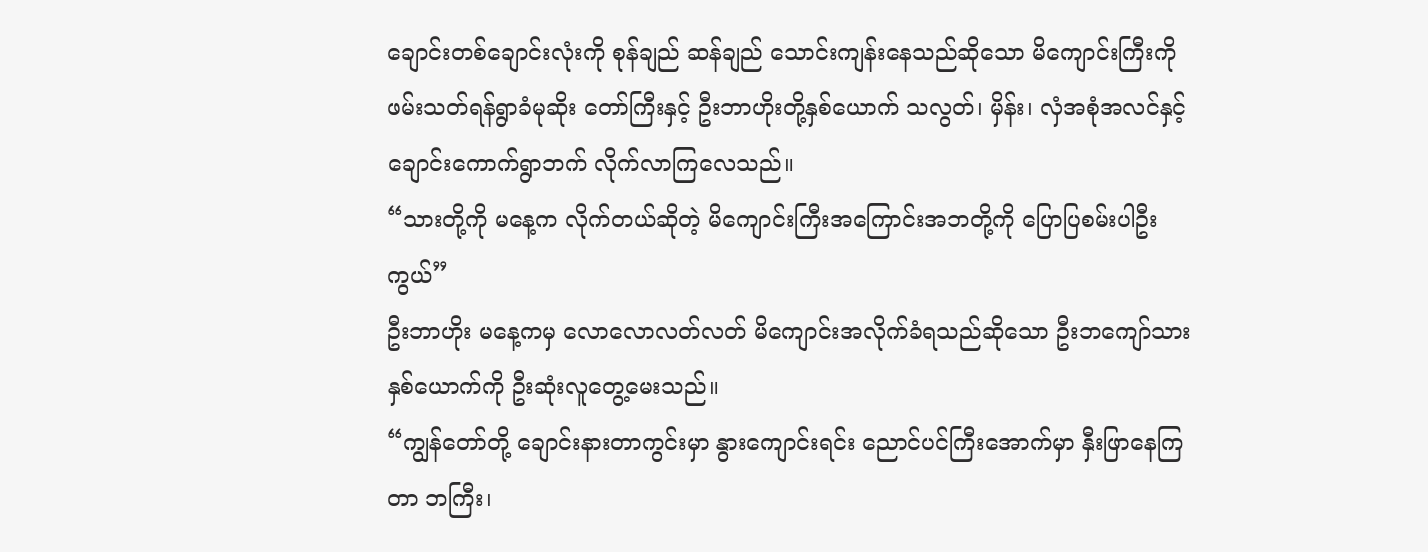ချောင်းတစ်ချောင်းလုံးကို စုန်ချည် ဆန်ချည် သောင်းကျန်းနေသည်ဆိုသော မိကျောင်းကြီးကို ဖမ်းသတ်ရန်ရွာခံမုဆိုး တော်ကြီးနှင့် ဦးဘာဟိုးတို့နှစ်ယောက် သလွတ်၊ မှိန်း၊ လှံအစုံအလင်နှင့် ချောင်းကောက်ရွာဘက် လိုက်လာကြလေသည်။
“သားတို့ကို မနေ့က လိုက်တယ်ဆိုတဲ့ မိကျောင်းကြီးအကြောင်းအဘတို့ကို ပြောပြစမ်းပါဦးကွယ်”
ဦးဘာဟိုး မနေ့ကမှ လောလောလတ်လတ် မိကျောင်းအလိုက်ခံရသည်ဆိုသော ဦးဘကျော်သားနှစ်ယောက်ကို ဦးဆုံးလူတွေ့မေးသည်။
“ကျွန်တော်တို့ ချောင်းနားတာကွင်းမှာ နွားကျောင်းရင်း ညောင်ပင်ကြီးအောက်မှာ နှီးဖြာနေကြတာ ဘကြီး၊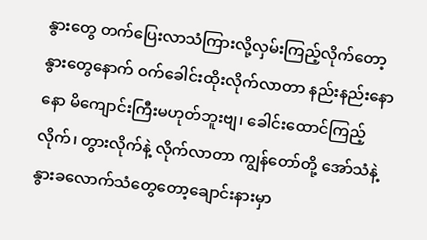နွားတွေ တက်ပြေးလာသံကြားလို့လှမ်းကြည့်လိုက်တော့ နွားတွေနောက် ဝက်ခေါင်းထိုးလိုက်လာတာ နည်းနည်းနောနော မိကျောင်းကြီးမဟုတ်ဘူးဗျ၊ ခေါင်းထောင်ကြည့်လိုက်၊ တွားလိုက်နဲ့ လိုက်လာတာ ကျွန်တော်တို့ အော်သံနဲ့ နွားခလောက်သံတွေတော့ချောင်းနားမှာ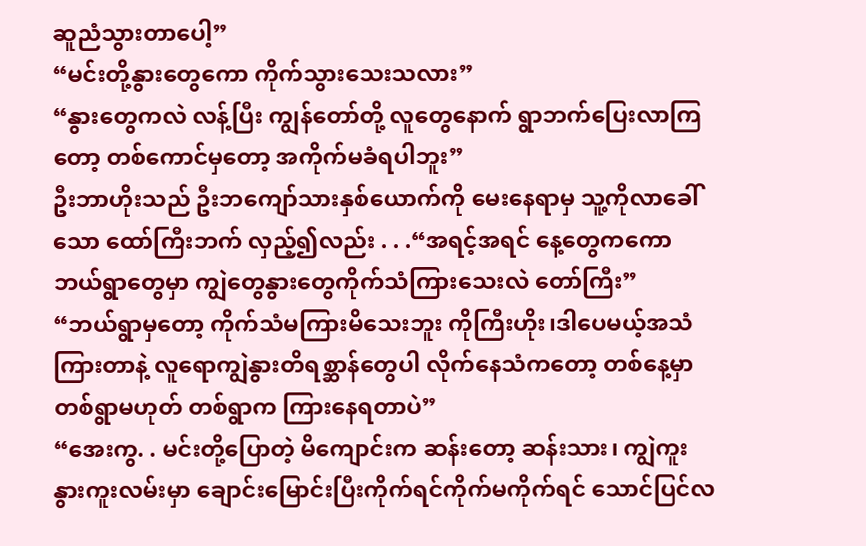ဆူညံသွားတာပေါ့”
“မင်းတို့နွားတွေကော ကိုက်သွားသေးသလား”
“နွားတွေကလဲ လန့်ပြီး ကျွန်တော်တို့ လူတွေနောက် ရွာဘက်ပြေးလာကြတော့ တစ်ကောင်မှတော့ အကိုက်မခံရပါဘူး”
ဦးဘာဟိုးသည် ဦးဘကျော်သားနှစ်ယောက်ကို မေးနေရာမှ သူ့ကိုလာခေါ်သော ထော်ကြီးဘက် လှည့်၍လည်း . . .“အရင့်အရင် နေ့တွေကကော ဘယ်ရွာတွေမှာ ကျွဲတွေနွားတွေကိုက်သံကြားသေးလဲ တော်ကြီး”
“ဘယ်ရွာမှတော့ ကိုက်သံမကြားမိသေးဘူး ကိုကြီးဟိုး၊ဒါပေမယ့်အသံကြားတာနဲ့ လူရောကျွဲနွားတိရစ္ဆာန်တွေပါ လိုက်နေသံကတော့ တစ်နေ့မှာ တစ်ရွာမဟုတ် တစ်ရွာက ကြားနေရတာပဲ”
“အေးကွ. . မင်းတို့ပြောတဲ့ မိကျောင်းက ဆန်းတော့ ဆန်းသား၊ ကျွဲကူး နွားကူးလမ်းမှာ ချောင်းမြောင်းပြီးကိုက်ရင်ကိုက်မကိုက်ရင် သောင်ပြင်လ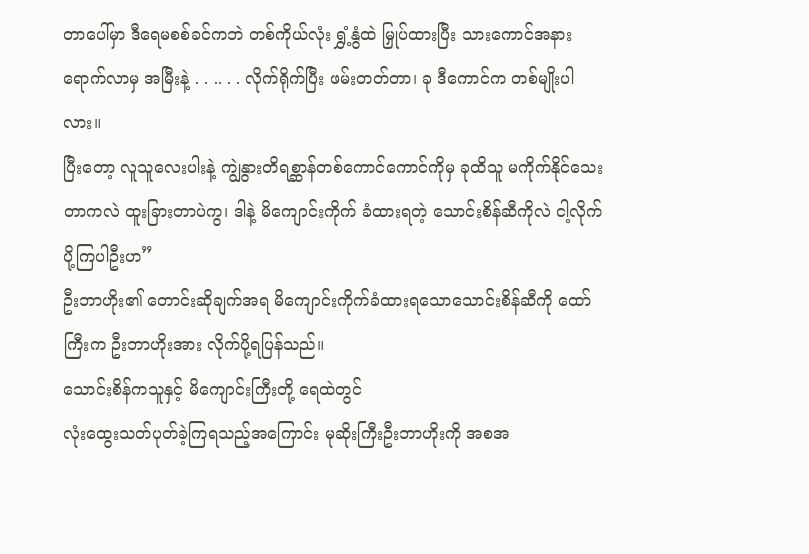တာပေါ်မှာ ဒီရေမစစ်ခင်ကဘဲ တစ်ကိုယ်လုံး ရွှံ့နွံထဲ မြှုပ်ထားပြီး သားကောင်အနားရောက်လာမှ အမြီးနဲ့ . . .. . . လိုက်ရိုက်ပြီး ဖမ်းတတ်တာ၊ ခု ဒီကောင်က တစ်မျိုးပါလား။
ပြီးတော့ လူသူလေးပါးနဲ့ ကျွဲနွားတိရစ္ဆာန်တစ်ကောင်ကောင်ကိုမှ ခုထိသူ မကိုက်နိုင်သေးတာကလဲ ထူးခြားတာပဲကွ၊ ဒါနဲ့ မိကျောင်းကိုက် ခံထားရတဲ့ သောင်းစိန်ဆီကိုလဲ ငါ့လိုက်ပို့ကြပါဦးဟ”
ဦးဘာဟိုး၏ တောင်းဆိုချက်အရ မိကျောင်းကိုက်ခံထားရသောသောင်းစိန်ဆီကို ထော်ကြီးက ဦးဘာဟိုးအား လိုက်ပို့ရပြန်သည်။
သောင်းစိန်ကသူနှင့် မိကျောင်းကြီးတို့ ရေထဲတွင်
လုံးထွေးသတ်ပုတ်ခဲ့ကြရသည့်အကြောင်း မုဆိုးကြီးဦးဘာဟိုးကို အစအ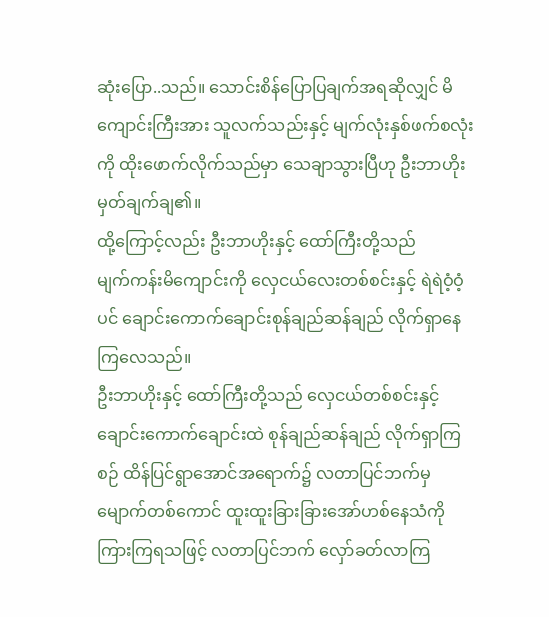ဆုံးပြော..သည်။ သောင်းစိန်ပြောပြချက်အရဆိုလျှင် မိကျောင်းကြီးအား သူလက်သည်းနှင့် မျက်လုံးနှစ်ဖက်စလုံးကို ထိုးဖောက်လိုက်သည်မှာ သေချာသွားပြီဟု ဦးဘာဟိုး မှတ်ချက်ချ၏။
ထို့ကြောင့်လည်း ဦးဘာဟိုးနှင့် ထော်ကြီးတို့သည်
မျက်ကန်းမိကျောင်းကို လှေငယ်လေးတစ်စင်းနှင့် ရဲရဲဝံ့ဝံ့ပင် ချောင်းကောက်ချောင်းစုန်ချည်ဆန်ချည် လိုက်ရှာနေကြလေသည်။
ဦးဘာဟိုးနှင့် ထော်ကြီးတို့သည် လှေငယ်တစ်စင်းနှင့် ချောင်းကောက်ချောင်းထဲ စုန်ချည်ဆန်ချည် လိုက်ရှာကြစဉ် ထိန်ပြင်ရွာအောင်အရောက်၌ လတာပြင်ဘက်မှ မျောက်တစ်ကောင် ထူးထူးခြားခြားအော်ဟစ်နေသံကို ကြားကြရသဖြင့် လတာပြင်ဘက် လှော်ခတ်လာကြ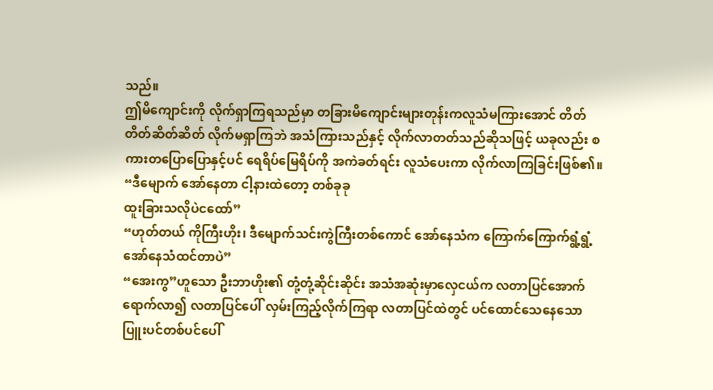သည်။
ဤမိကျောင်းကို လိုက်ရှာကြရသည်မှာ တခြားမိကျောင်းများတုန်းကလူသံမကြားအောင် တိတ်တိတ်ဆိတ်ဆိတ် လိုက်မရှာကြဘဲ အသံကြားသည်နှင့် လိုက်လာတတ်သည်ဆိုသဖြင့် ယခုလည်း စကားတပြောပြောနှင့်ပင် ရေရိပ်မြေရိပ်ကို အကဲခတ်ရင်း လူသံပေးကာ လိုက်လာကြခြင်းဖြစ်၏။
“ဒီမျောက် အော်နေတာ ငါ့နားထဲတော့ တစ်ခုခု
ထူးခြားသလိုပဲငထော်”
“ဟုတ်တယ် ကိုကြီးဟိုး၊ ဒီမျောက်သင်းကွဲကြီးတစ်ကောင် အော်နေသံက ကြောက်ကြောက်ရွံ့ရွံ့ အော်နေသံထင်တာပဲ”
“အေးကွ”ဟူသော ဦးဘာဟိုး၏ တုံ့တုံ့ဆိုင်းဆိုင်း အသံအဆုံးမှာလှေငယ်က လတာပြင်အောက် ရောက်လာ၍ လတာပြင်ပေါ် လှမ်းကြည့်လိုက်ကြရာ လတာပြင်ထဲတွင် ပင်ထောင်သေနေသော ပြူးပင်တစ်ပင်ပေါ်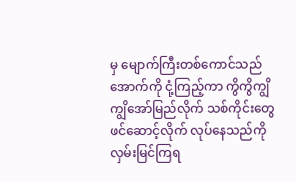မှ မျောက်ကြီးတစ်ကောင်သည် အောက်ကို ငုံ့ကြည့်ကာ ကွိကွိကျွိကျွိအော်မြည်လိုက် သစ်ကိုင်းတွေ ဖင်ဆောင့်လိုက် လုပ်နေသည်ကို လှမ်းမြင်ကြရ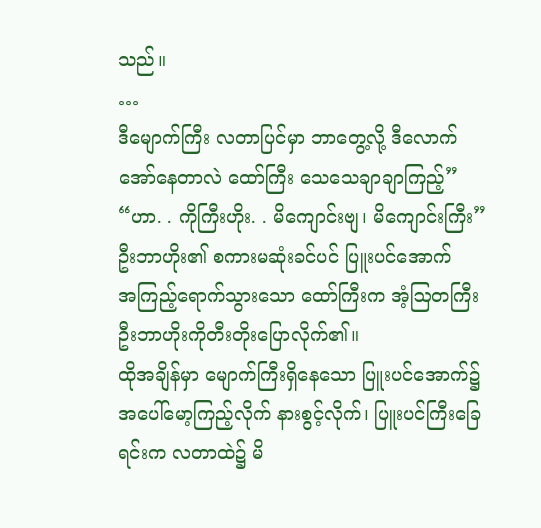သည်။
…
ဒီမျောက်ကြီး လတာပြင်မှာ ဘာတွေ့လို့ ဒီလောက်အော်နေတာလဲ ထော်ကြီး သေသေချာချာကြည့်”
“ဟာ. . ကိုကြီးဟိုး. . မိကျောင်းဗျ၊ မိကျောင်းကြီး”
ဦးဘာဟိုး၏ စကားမဆုံးခင်ပင် ပြူးပင်အောက်
အကြည့်ရောက်သွားသော ထော်ကြီးက အံ့ဩတကြီး ဦးဘာဟိုးကိုတီးတိုးပြောလိုက်၏။
ထိုအချိန်မှာ မျောက်ကြီးရှိနေသော ပြူးပင်အောက်၌ အပေါ်မော့ကြည့်လိုက် နားစွင့်လိုက်၊ ပြူးပင်ကြီးခြေရင်းက လတာထဲ၌ မိ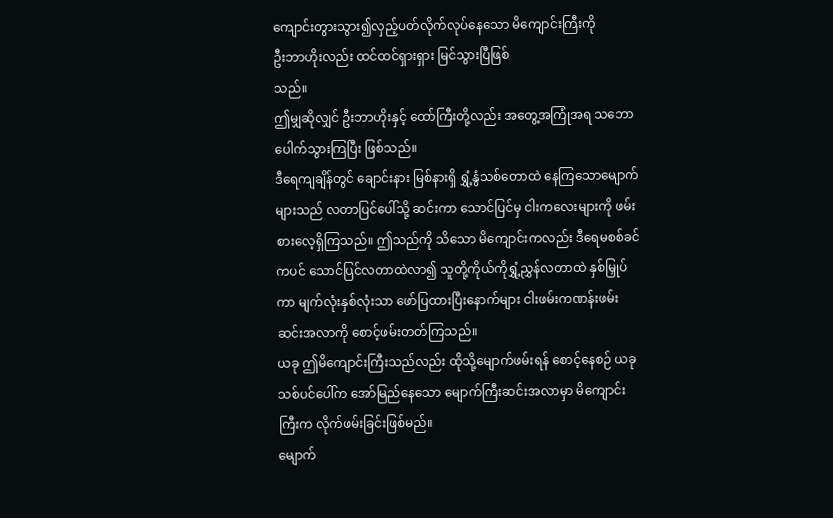ကျောင်းတွားသွား၍လှည့်ပတ်လိုက်လုပ်နေသော မိကျောင်းကြီးကို
ဦးဘာဟိုးလည်း ထင်ထင်ရှားရှား မြင်သွားပြီဖြစ်
သည်။
ဤမျှဆိုလျှင် ဦးဘာဟိုးနှင့် ထော်ကြီးတို့လည်း အတွေ့အကြုံအရ သဘောပေါက်သွားကြပြီး ဖြစ်သည်။
ဒီရေကျချိန်တွင် ချောင်းနား မြစ်နားရှိ ရွှံ့နွံသစ်တောထဲ နေကြသောမျောက်များသည် လတာပြင်ပေါ်သို့ ဆင်းကာ သောင်ပြင်မှ ငါးကလေးများကို ဖမ်းစားလေ့ရှိကြသည်။ ဤသည်ကို သိသော မိကျောင်းကလည်း ဒီရေမစစ်ခင်ကပင် သောင်ပြင်လတာထဲလာ၍ သူတို့ကိုယ်ကိုရွှံ့ညွှန်လတာထဲ နှစ်မြှုပ်ကာ မျက်လုံးနှစ်လုံးသာ ဖော်ပြထားပြီးနောက်များ ငါးဖမ်းကဏန်းဖမ်း ဆင်းအလာကို စောင့်ဖမ်းတတ်ကြသည်။
ယခု ဤမိကျောင်းကြီးသည်လည်း ထိုသို့မျောက်ဖမ်းရန် စောင့်နေစဉ် ယခု သစ်ပင်ပေါ်က အော်မြည်နေသော မျောက်ကြီးဆင်းအလာမှာ မိကျောင်းကြီးက လိုက်ဖမ်းခြင်းဖြစ်မည်။
မျောက်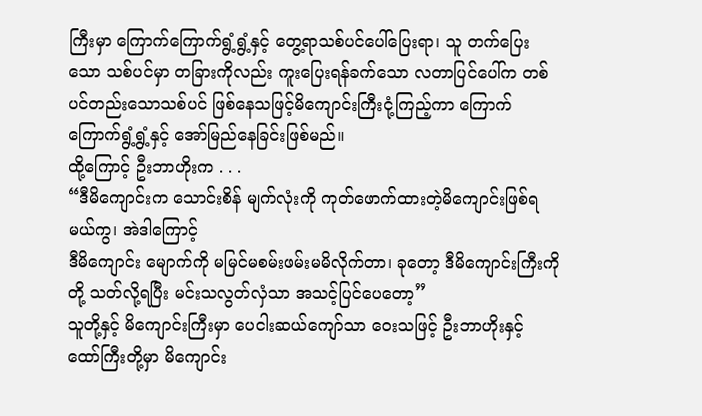ကြီးမှာ ကြောက်ကြောက်ရွံ့ရွံ့နှင့် တွေ့ရာသစ်ပင်ပေါ်ပြေးရာ၊ သူ တက်ပြေးသော သစ်ပင်မှာ တခြားကိုလည်း ကူးပြေးရန်ခက်သော လတာပြင်ပေါ်က တစ်ပင်တည်းသောသစ်ပင် ဖြစ်နေသဖြင့်မိကျောင်းကြီးငုံ့ကြည့်ကာ ကြောက်ကြောက်ရွံ့ရွံ့နှင့် အော်မြည်နေခြင်းဖြစ်မည်။
ထို့ကြောင့် ဦးဘာဟိုးက . . .
“ဒီမိကျောင်းက သောင်းစိန် မျက်လုံးကို ကုတ်ဖောက်ထားတဲ့မိကျောင်းဖြစ်ရမယ်ကွ၊ အဲဒါကြောင့်
ဒီမိကျောင်း မျောက်ကို မမြင်မစမ်းဖမ်းမမိလိုက်တာ၊ ခုတော့ ဒီမိကျောင်းကြီးကို တို့ သတ်လို့ရပြီး မင်းသလွတ်လှံသာ အသင့်ပြင်ပေတော့”
သူတို့နှင့် မိကျောင်းကြီးမှာ ပေငါးဆယ်ကျော်သာ ဝေးသဖြင့် ဦးဘာဟိုးနှင့် ထော်ကြီးတို့မှာ မိကျောင်း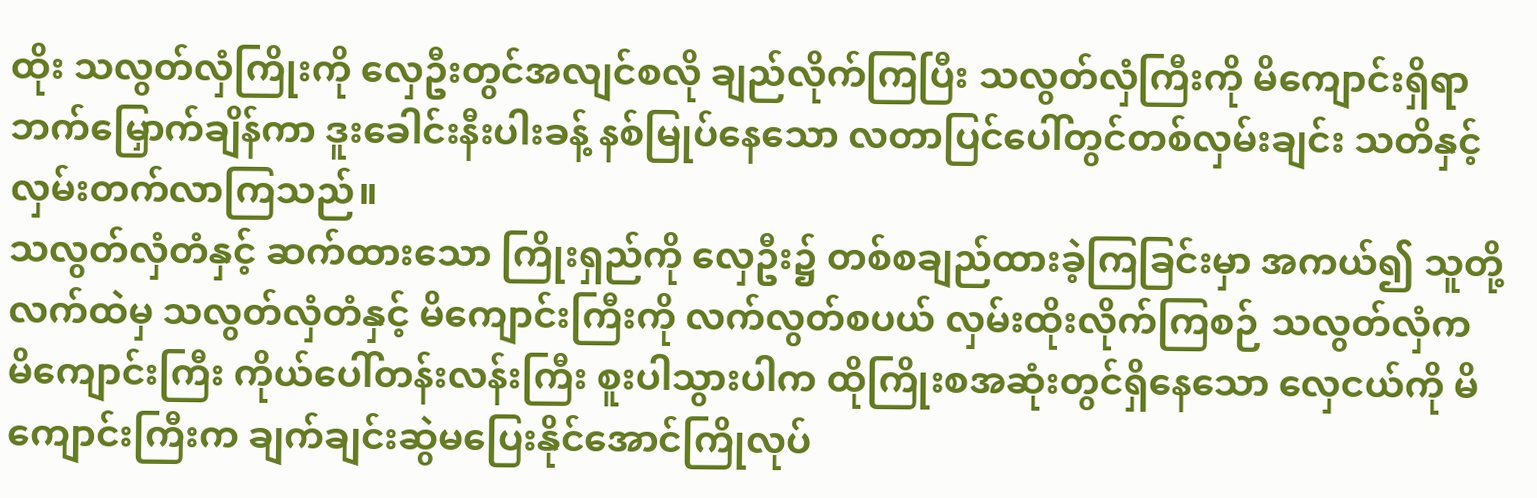ထိုး သလွတ်လှံကြိုးကို လှေဦးတွင်အလျင်စလို ချည်လိုက်ကြပြီး သလွတ်လှံကြီးကို မိကျောင်းရှိရာဘက်မြှောက်ချိန်ကာ ဒူးခေါင်းနီးပါးခန့် နစ်မြုပ်နေသော လတာပြင်ပေါ်တွင်တစ်လှမ်းချင်း သတိနှင့် လှမ်းတက်လာကြသည်။
သလွတ်လှံတံနှင့် ဆက်ထားသော ကြိုးရှည်ကို လှေဦး၌ တစ်စချည်ထားခဲ့ကြခြင်းမှာ အကယ်၍ သူတို့လက်ထဲမှ သလွတ်လှံတံနှင့် မိကျောင်းကြီးကို လက်လွတ်စပယ် လှမ်းထိုးလိုက်ကြစဉ် သလွတ်လှံက
မိကျောင်းကြီး ကိုယ်ပေါ်တန်းလန်းကြီး စူးပါသွားပါက ထိုကြိုးစအဆုံးတွင်ရှိနေသော လှေငယ်ကို မိကျောင်းကြီးက ချက်ချင်းဆွဲမပြေးနိုင်အောင်ကြိုလုပ်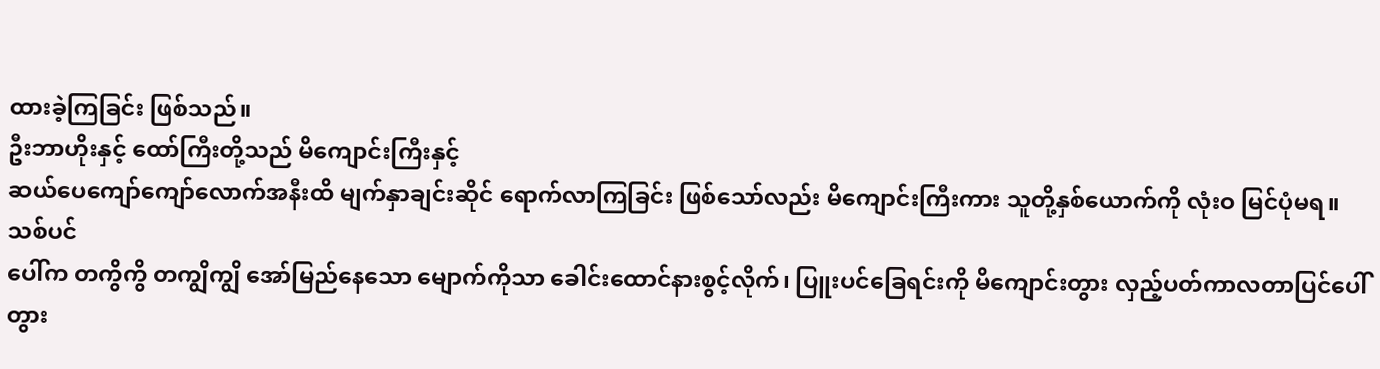ထားခဲ့ကြခြင်း ဖြစ်သည်။
ဦးဘာဟိုးနှင့် ထော်ကြီးတို့သည် မိကျောင်းကြီးနှင့်
ဆယ်ပေကျော်ကျော်လောက်အနီးထိ မျက်နှာချင်းဆိုင် ရောက်လာကြခြင်း ဖြစ်သော်လည်း မိကျောင်းကြီးကား သူတို့နှစ်ယောက်ကို လုံးဝ မြင်ပုံမရ။ သစ်ပင်
ပေါ်က တကွိကွိ တကျွိကျွိ အော်မြည်နေသော မျောက်ကိုသာ ခေါင်းထောင်နားစွင့်လိုက်၊ ပြူးပင်ခြေရင်းကို မိကျောင်းတွား လှည့်ပတ်ကာလတာပြင်ပေါ် တွား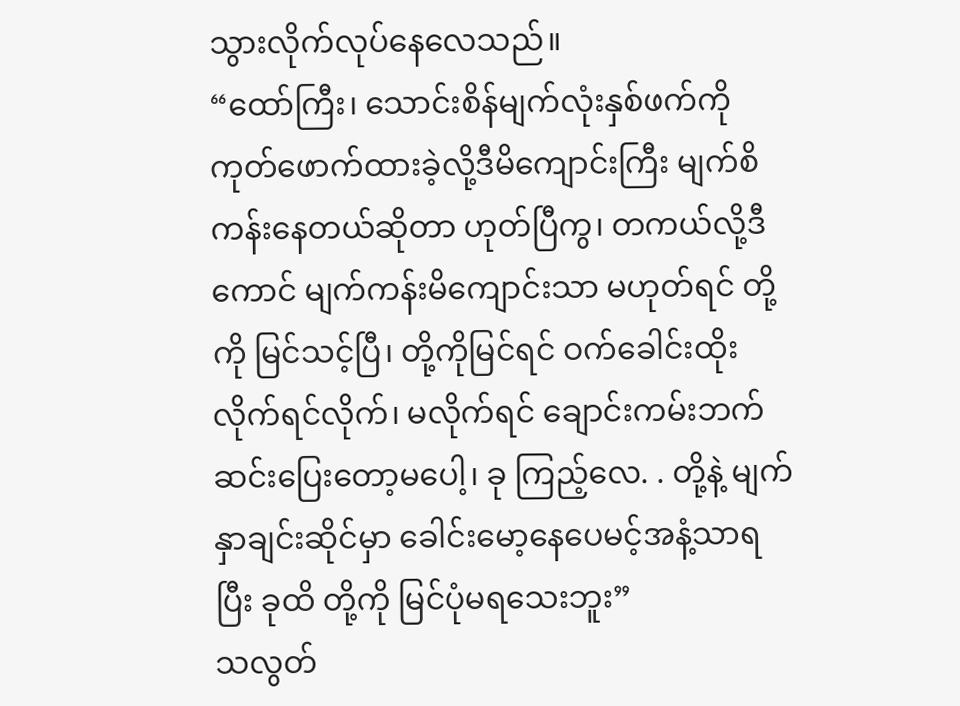သွားလိုက်လုပ်နေလေသည်။
“ထော်ကြီး၊ သောင်းစိန်မျက်လုံးနှစ်ဖက်ကို ကုတ်ဖောက်ထားခဲ့လို့ဒီမိကျောင်းကြီး မျက်စိကန်းနေတယ်ဆိုတာ ဟုတ်ပြီကွ၊ တကယ်လို့ဒီကောင် မျက်ကန်းမိကျောင်းသာ မဟုတ်ရင် တို့ကို မြင်သင့်ပြီ၊ တို့ကိုမြင်ရင် ဝက်ခေါင်းထိုးလိုက်ရင်လိုက်၊ မလိုက်ရင် ချောင်းကမ်းဘက် ဆင်းပြေးတော့မပေါ့၊ ခု ကြည့်လေ. . တို့နဲ့ မျက်နှာချင်းဆိုင်မှာ ခေါင်းမော့နေပေမင့်အနံ့သာရပြီး ခုထိ တို့ကို မြင်ပုံမရသေးဘူး”
သလွတ်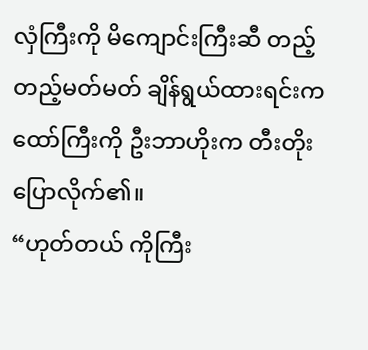လှံကြီးကို မိကျောင်းကြီးဆီ တည့်တည့်မတ်မတ် ချိန်ရွယ်ထားရင်းက ထော်ကြီးကို ဦးဘာဟိုးက တီးတိုးပြောလိုက်၏။
“ဟုတ်တယ် ကိုကြီး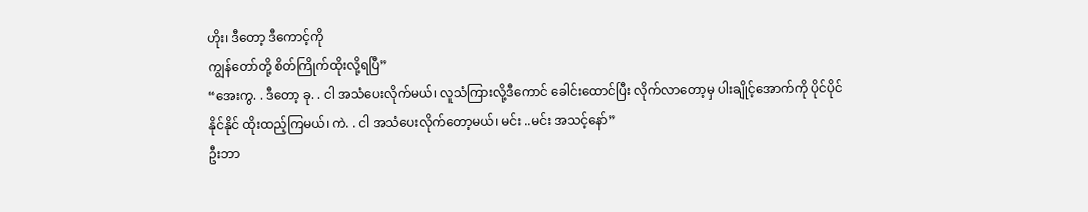ဟိုး၊ ဒီတော့ ဒီကောင့်ကို
ကျွန်တော်တို့ စိတ်ကြိုက်ထိုးလို့ရပြီ”
“အေးကွ. . ဒီတော့ ခု. . ငါ အသံပေးလိုက်မယ်၊ လူသံကြားလို့ဒီကောင် ခေါင်းထောင်ပြီး လိုက်လာတော့မှ ပါးချိုင့်အောက်ကို ပိုင်ပိုင်နိုင်နိုင် ထိုးထည့်ကြမယ်၊ ကဲ. . ငါ အသံပေးလိုက်တော့မယ်၊ မင်း ..မင်း အသင့်နော်”
ဦးဘာ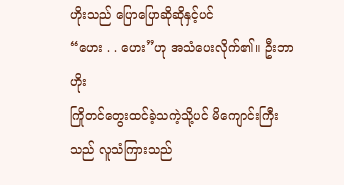ဟိုးသည် ပြောပြောဆိုဆိုနှင့်ပင်
“ဟေး . . ဟေး”ဟု အသံပေးလိုက်၏။ ဦးဘာဟိုး
ကြိုတင်တွေးထင်ခဲ့သကဲ့သို့ပင် မိကျောင်းကြီး
သည် လူသံကြားသည်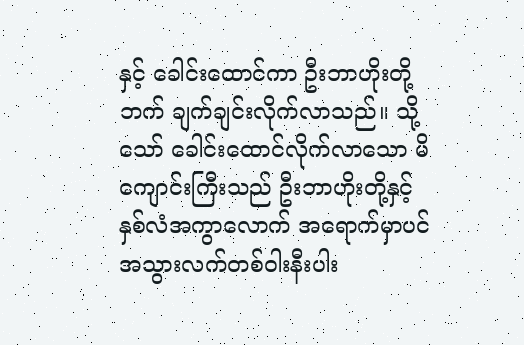နှင့် ခေါင်းထောင်ကာ ဦးဘာဟိုးတို့ဘက် ချက်ချင်းလိုက်လာသည်။ သို့သော် ခေါင်းထောင်လိုက်လာသော မိကျောင်းကြီးသည် ဦးဘာဟိုးတို့နှင့် နှစ်လံအကွာလောက် အရောက်မှာပင် အသွားလက်တစ်ဝါးနီးပါး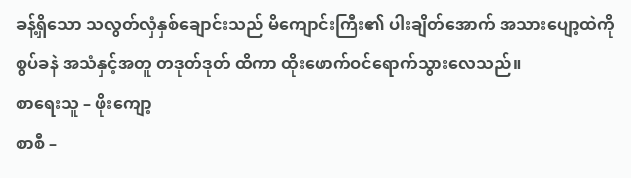ခန့်ရှိသော သလွတ်လှံနှစ်ချောင်းသည် မိကျောင်းကြီး၏ ပါးချိတ်အောက် အသားပျော့ထဲကို စွပ်ခနဲ အသံနှင့်အတူ တဒုတ်ဒုတ် ထိကာ ထိုးဖောက်ဝင်ရောက်သွားလေသည်။
စာရေးသူ – ဖိုးကျော့
စာစီ –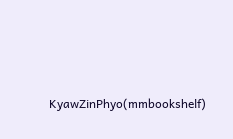KyawZinPhyo(mmbookshelf)